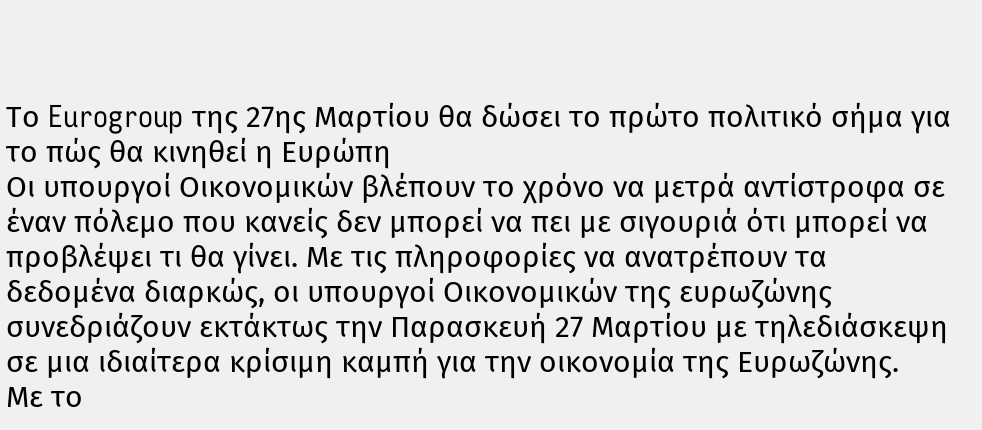Το Eurogroup της 27ης Μαρτίου θα δώσει το πρώτο πολιτικό σήμα για το πώς θα κινηθεί η Ευρώπη
Οι υπουργοί Οικονομικών βλέπουν το χρόνο να μετρά αντίστροφα σε έναν πόλεμο που κανείς δεν μπορεί να πει με σιγουριά ότι μπορεί να προβλέψει τι θα γίνει. Με τις πληροφορίες να ανατρέπουν τα δεδομένα διαρκώς, οι υπουργοί Οικονομικών της ευρωζώνης συνεδριάζουν εκτάκτως την Παρασκευή 27 Μαρτίου με τηλεδιάσκεψη σε μια ιδιαίτερα κρίσιμη καμπή για την οικονομία της Ευρωζώνης.
Με το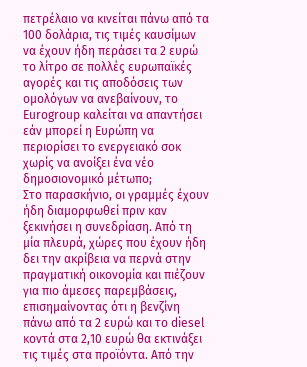πετρέλαιο να κινείται πάνω από τα 100 δολάρια, τις τιμές καυσίμων να έχουν ήδη περάσει τα 2 ευρώ το λίτρο σε πολλές ευρωπαϊκές αγορές και τις αποδόσεις των ομολόγων να ανεβαίνουν, το Eurogroup καλείται να απαντήσει εάν μπορεί η Ευρώπη να περιορίσει το ενεργειακό σοκ χωρίς να ανοίξει ένα νέο δημοσιονομικό μέτωπο;
Στο παρασκήνιο, οι γραμμές έχουν ήδη διαμορφωθεί πριν καν ξεκινήσει η συνεδρίαση. Από τη μία πλευρά, χώρες που έχουν ήδη δει την ακρίβεια να περνά στην πραγματική οικονομία και πιέζουν για πιο άμεσες παρεμβάσεις, επισημαίνοντας ότι η βενζίνη πάνω από τα 2 ευρώ και το diesel κοντά στα 2,10 ευρώ θα εκτινάξει τις τιμές στα προϊόντα. Από την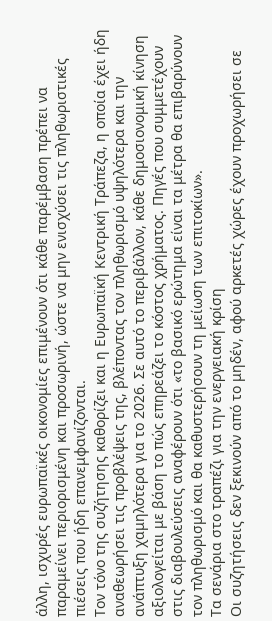άλλη, ισχυρές ευρωπαϊκές οικονομίες επιμένουν ότι κάθε παρέμβαση πρέπει να παραμείνει περιορισμένη και προσωρινή, ώστε να μην ενισχύσει τις πληθωριστικές πιέσεις που ήδη επανεμφανίζονται.
Τον τόνο της συζήτησης καθορίζει και η Ευρωπαϊκή Κεντρική Τράπεζα, η οποία έχει ήδη αναθεωρήσει τις προβλέψεις της, βλέποντας τον πληθωρισμό υψηλότερα και την ανάπτυξη χαμηλότερα για το 2026. Σε αυτό το περιβάλλον, κάθε δημοσιονομική κίνηση αξιολογείται με βάση το πώς επηρεάζει το κόστος χρήματος. Πηγές που συμμετέχουν στις διαβουλεύσεις αναφέρουν ότι «το βασικό ερώτημα είναι τα μέτρα θα επιβαρύνουν τον πληθωρισμό και θα καθυστερήσουν τη μείωση των επιτοκίων».
Τα σενάρια στο τραπέζι για την ενεργειακή κρίση
Οι συζητήσεις δεν ξεκινούν από το μηδέν, αφού αρκετές χώρες έχουν προχωρήσει σε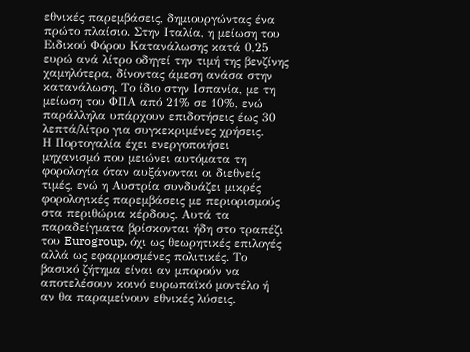εθνικές παρεμβάσεις, δημιουργώντας ένα πρώτο πλαίσιο. Στην Ιταλία, η μείωση του Ειδικού Φόρου Κατανάλωσης κατά 0,25 ευρώ ανά λίτρο οδηγεί την τιμή της βενζίνης χαμηλότερα, δίνοντας άμεση ανάσα στην κατανάλωση. Το ίδιο στην Ισπανία, με τη μείωση του ΦΠΑ από 21% σε 10%, ενώ παράλληλα υπάρχουν επιδοτήσεις έως 30 λεπτά/λίτρο για συγκεκριμένες χρήσεις.
Η Πορτογαλία έχει ενεργοποιήσει μηχανισμό που μειώνει αυτόματα τη φορολογία όταν αυξάνονται οι διεθνείς τιμές, ενώ η Αυστρία συνδυάζει μικρές φορολογικές παρεμβάσεις με περιορισμούς στα περιθώρια κέρδους. Αυτά τα παραδείγματα βρίσκονται ήδη στο τραπέζι του Eurogroup, όχι ως θεωρητικές επιλογές αλλά ως εφαρμοσμένες πολιτικές. Το βασικό ζήτημα είναι αν μπορούν να αποτελέσουν κοινό ευρωπαϊκό μοντέλο ή αν θα παραμείνουν εθνικές λύσεις.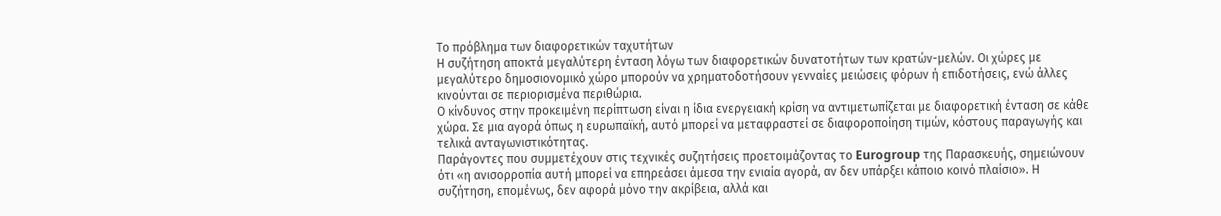Το πρόβλημα των διαφορετικών ταχυτήτων
Η συζήτηση αποκτά μεγαλύτερη ένταση λόγω των διαφορετικών δυνατοτήτων των κρατών-μελών. Οι χώρες με μεγαλύτερο δημοσιονομικό χώρο μπορούν να χρηματοδοτήσουν γενναίες μειώσεις φόρων ή επιδοτήσεις, ενώ άλλες κινούνται σε περιορισμένα περιθώρια.
Ο κίνδυνος στην προκειμένη περίπτωση είναι η ίδια ενεργειακή κρίση να αντιμετωπίζεται με διαφορετική ένταση σε κάθε χώρα. Σε μια αγορά όπως η ευρωπαϊκή, αυτό μπορεί να μεταφραστεί σε διαφοροποίηση τιμών, κόστους παραγωγής και τελικά ανταγωνιστικότητας.
Παράγοντες που συμμετέχουν στις τεχνικές συζητήσεις προετοιμάζοντας το Eurogroup της Παρασκευής, σημειώνουν ότι «η ανισορροπία αυτή μπορεί να επηρεάσει άμεσα την ενιαία αγορά, αν δεν υπάρξει κάποιο κοινό πλαίσιο». Η συζήτηση, επομένως, δεν αφορά μόνο την ακρίβεια, αλλά και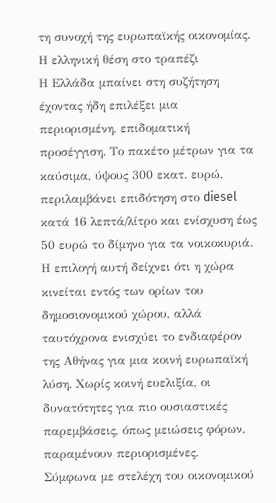τη συνοχή της ευρωπαϊκής οικονομίας.
Η ελληνική θέση στο τραπέζι
Η Ελλάδα μπαίνει στη συζήτηση έχοντας ήδη επιλέξει μια περιορισμένη, επιδοματική προσέγγιση. Το πακέτο μέτρων για τα καύσιμα, ύψους 300 εκατ. ευρώ, περιλαμβάνει επιδότηση στο diesel κατά 16 λεπτά/λίτρο και ενίσχυση έως 50 ευρώ το δίμηνο για τα νοικοκυριά. Η επιλογή αυτή δείχνει ότι η χώρα κινείται εντός των ορίων του δημοσιονομικού χώρου, αλλά ταυτόχρονα ενισχύει το ενδιαφέρον της Αθήνας για μια κοινή ευρωπαϊκή λύση. Χωρίς κοινή ευελιξία, οι δυνατότητες για πιο ουσιαστικές παρεμβάσεις, όπως μειώσεις φόρων, παραμένουν περιορισμένες.
Σύμφωνα με στελέχη του οικονομικού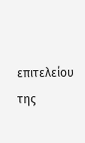επιτελείου της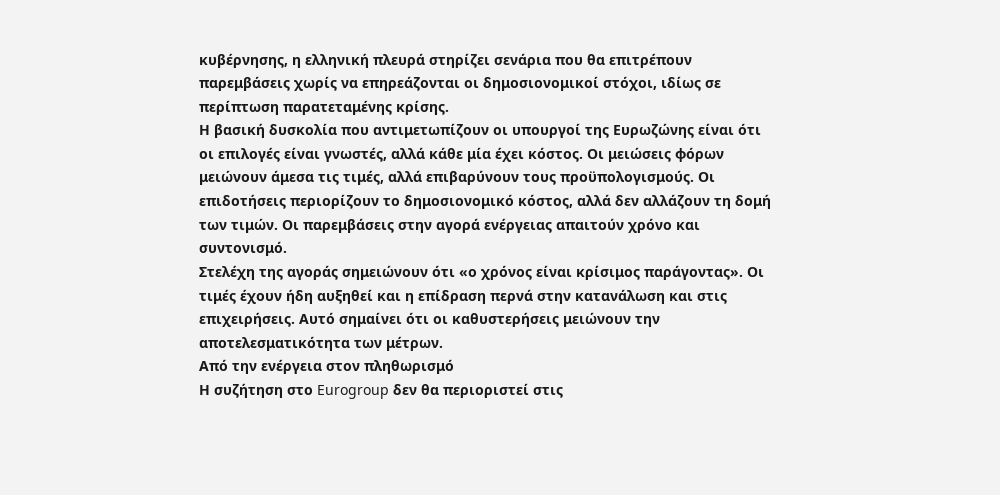κυβέρνησης, η ελληνική πλευρά στηρίζει σενάρια που θα επιτρέπουν παρεμβάσεις χωρίς να επηρεάζονται οι δημοσιονομικοί στόχοι, ιδίως σε περίπτωση παρατεταμένης κρίσης.
Η βασική δυσκολία που αντιμετωπίζουν οι υπουργοί της Ευρωζώνης είναι ότι οι επιλογές είναι γνωστές, αλλά κάθε μία έχει κόστος. Οι μειώσεις φόρων μειώνουν άμεσα τις τιμές, αλλά επιβαρύνουν τους προϋπολογισμούς. Οι επιδοτήσεις περιορίζουν το δημοσιονομικό κόστος, αλλά δεν αλλάζουν τη δομή των τιμών. Οι παρεμβάσεις στην αγορά ενέργειας απαιτούν χρόνο και συντονισμό.
Στελέχη της αγοράς σημειώνουν ότι «ο χρόνος είναι κρίσιμος παράγοντας». Οι τιμές έχουν ήδη αυξηθεί και η επίδραση περνά στην κατανάλωση και στις επιχειρήσεις. Αυτό σημαίνει ότι οι καθυστερήσεις μειώνουν την αποτελεσματικότητα των μέτρων.
Από την ενέργεια στον πληθωρισμό
Η συζήτηση στο Eurogroup δεν θα περιοριστεί στις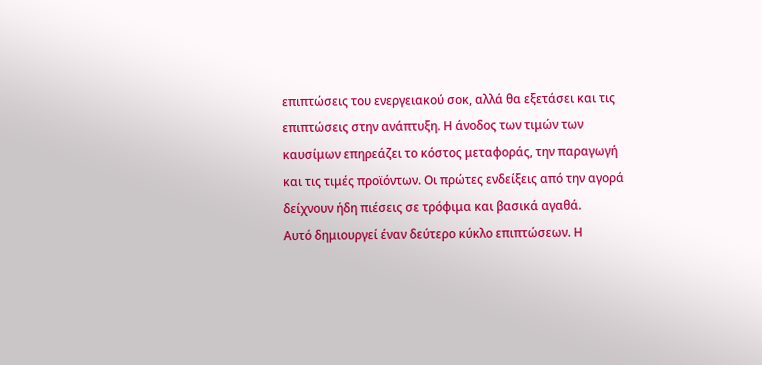επιπτώσεις του ενεργειακού σοκ, αλλά θα εξετάσει και τις επιπτώσεις στην ανάπτυξη. Η άνοδος των τιμών των καυσίμων επηρεάζει το κόστος μεταφοράς, την παραγωγή και τις τιμές προϊόντων. Οι πρώτες ενδείξεις από την αγορά δείχνουν ήδη πιέσεις σε τρόφιμα και βασικά αγαθά.
Αυτό δημιουργεί έναν δεύτερο κύκλο επιπτώσεων. Η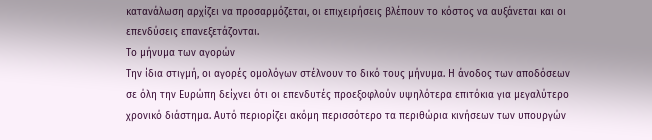κατανάλωση αρχίζει να προσαρμόζεται, οι επιχειρήσεις βλέπουν το κόστος να αυξάνεται και οι επενδύσεις επανεξετάζονται.
Το μήνυμα των αγορών
Την ίδια στιγμή, οι αγορές ομολόγων στέλνουν το δικό τους μήνυμα. Η άνοδος των αποδόσεων σε όλη την Ευρώπη δείχνει ότι οι επενδυτές προεξοφλούν υψηλότερα επιτόκια για μεγαλύτερο χρονικό διάστημα. Αυτό περιορίζει ακόμη περισσότερο τα περιθώρια κινήσεων των υπουργών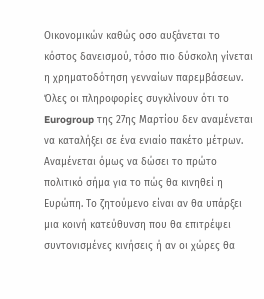Οικονομικών καθώς οσο αυξάνεται το κόστος δανεισμού, τόσο πιο δύσκολη γίνεται η χρηματοδότηση γενναίων παρεμβάσεων.
Όλες οι πληροφορίες συγκλίνουν ότι το Eurogroup της 27ης Μαρτίου δεν αναμένεται να καταλήξει σε ένα ενιαίο πακέτο μέτρων. Αναμένεται όμως να δώσει το πρώτο πολιτικό σήμα για το πώς θα κινηθεί η Ευρώπη. Το ζητούμενο είναι αν θα υπάρξει μια κοινή κατεύθυνση που θα επιτρέψει συντονισμένες κινήσεις ή αν οι χώρες θα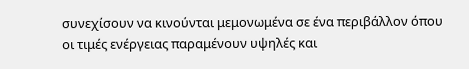συνεχίσουν να κινούνται μεμονωμένα σε ένα περιβάλλον όπου οι τιμές ενέργειας παραμένουν υψηλές και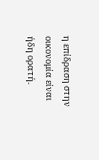η επίδραση στην οικονομία είναι ήδη ορατή.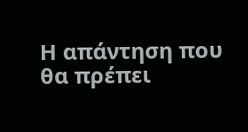Η απάντηση που θα πρέπει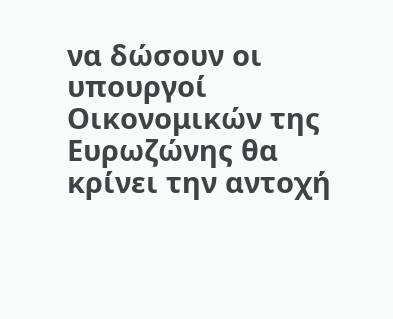να δώσουν οι υπουργοί Οικονομικών της Ευρωζώνης θα κρίνει την αντοχή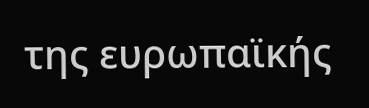της ευρωπαϊκής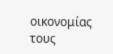οικονομίας τους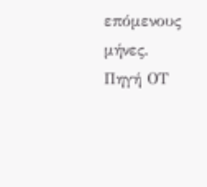επόμενους μήνες.
Πηγή ΟΤ